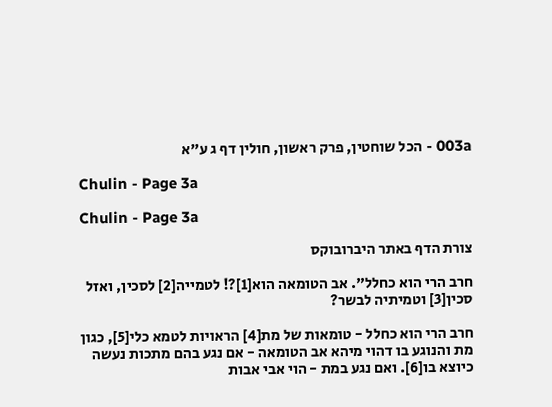003a - הכל שוחטין, פרק ראשון, חולין דף ג ע"א

Chulin - Page 3a

Chulin - Page 3a

צורת הדף באתר היברובוקס

חרב הרי הוא כחלל". אב הטומאה הוא[1]?! לטמייה[2] לסכין, ואזל סכין[3] וטמיתיה לבשר?

חרב הרי הוא כחלל - טומאות של מת[4] הראויות לטמא כלי[5], כגון מת והנוגע בו דהוי מיהא אב הטומאה - אם נגע בהם מתכות נעשה כיוצא בו[6]. ואם נגע במת - הוי אבי אבות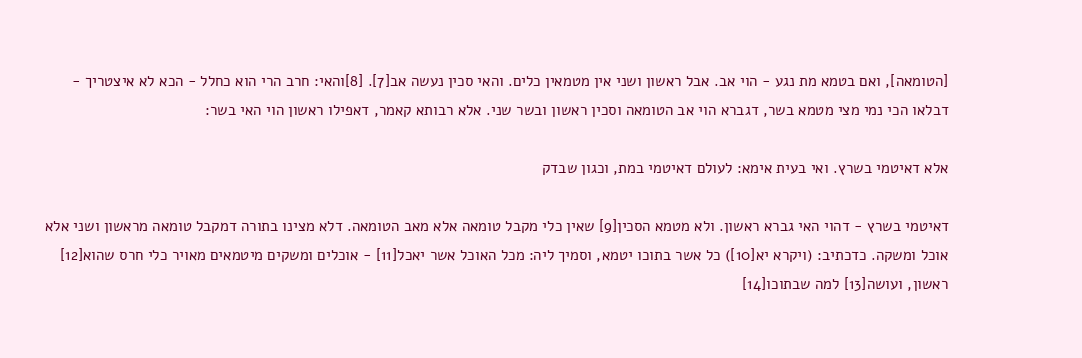[הטומאה], ואם בטמא מת נגע - הוי אב. אבל ראשון ושני אין מטמאין כלים. והאי סכין נעשה אב[7]. [8]והאי: חרב הרי הוא כחלל - הכא לא איצטריך - דבלאו הכי נמי מצי מטמא בשר, דגברא הוי אב הטומאה וסכין ראשון ובשר שני. אלא רבותא קאמר, דאפילו ראשון הוי האי בשר:

אלא דאיטמי בשרץ. ואי בעית אימא: לעולם דאיטמי במת, וכגון שבדק

דאיטמי בשרץ - דהוי האי גברא ראשון. ולא מטמא הסכין[9] שאין כלי מקבל טומאה אלא מאב הטומאה. דלא מצינו בתורה דמקבל טומאה מראשון ושני אלא אוכל ומשקה. כדכתיב: (ויקרא יא[10]) כל אשר בתוכו יטמא, וסמיך ליה: מכל האוכל אשר יאכל[11] - אוכלים ומשקים מיטמאים מאויר כלי חרס שהוא[12] ראשון, ועושה[13] למה שבתוכו[14]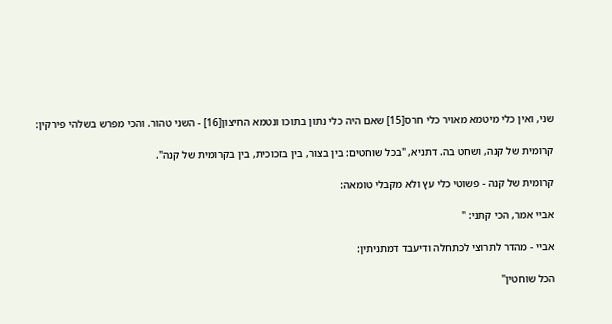שני, ואין כלי מיטמא מאויר כלי חרס[15] שאם היה כלי נתון בתוכו ונטמא החיצון[16] - השני טהור. והכי מפרש בשלהי פירקין:

קרומית של קנה, ושחט בה. דתניא, "בכל שוחטים: בין בצור, בין בזכוכית, בין בקרומית של קנה".

קרומית של קנה - פשוטי כלי עץ ולא מקבלי טומאה:

אביי אמר, הכי קתני: "

אביי - מהדר לתרוצי לכתחלה ודיעבד דמתניתין:

הכל שוחטין"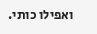ואפילו כותי.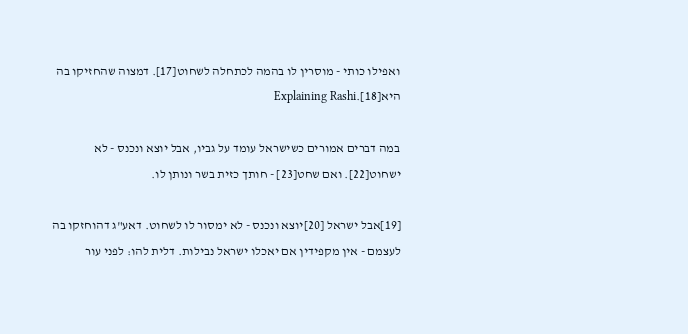ואפילו כותי - מוסרין לו בהמה לכתחלה לשחוט[17]. דמצוה שהחזיקו בה היא[18].Explaining Rashi

במה דברים אמורים כשישראל עומד על גביו, אבל יוצא ונכנס - לא ישחוט[22]. ואם שחט[23] - חותך כזית בשר ונותן לו.

[19]אבל ישראל [20]יוצא ונכנס - לא ימסור לו לשחוט. דאע"ג דהוחזקו בה לעצמם - אין מקפידין אם יאכלו ישראל נבילות. דלית להו: לפני עור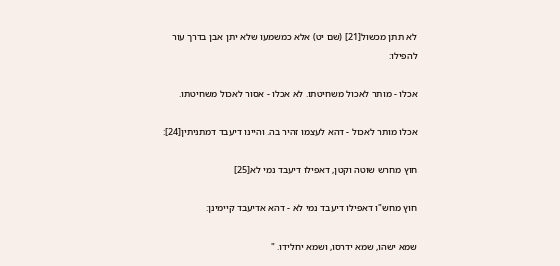לא תתן מכשול[21] (שם יט) אלא כמשמעו שלא יתן אבן בדרך עור להפילו:

אכלו - מותר לאכול משחיטתו. לא אכלו - אסור לאכול משחיטתו.

אכלו מותר לאכול - דהא לעצמו זהיר בה. והיינו דיעבד דמתניתין[24]:

חוץ מחרש שוטה וקטן, דאפילו דיעבד נמי לא[25]

חוץ מחש"ו דאפילו דיעבד נמי לא - דהא אדיעבד קיימינן:

שמא ישהו, שמא ידרסו, ושמא יחלידו. "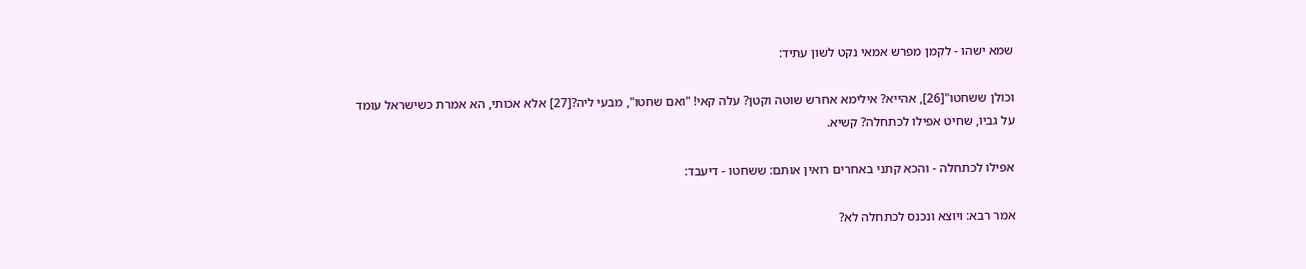שמא ישהו - לקמן מפרש אמאי נקט לשון עתיד:

וכולן ששחטו"[26], אהייא? אילימא אחרש שוטה וקטן? עלה קאי! "ואם שחטו", מבעי ליה?[27] אלא אכותי, הא אמרת כשישראל עומד על גביו, שחיט אפילו לכתחלה? קשיא.

אפילו לכתחלה - והכא קתני באחרים רואין אותם: ששחטו - דיעבד:

אמר רבא: ויוצא ונכנס לכתחלה לא?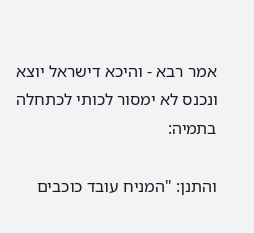אמר רבא - והיכא דישראל יוצא ונכנס לא ימסור לכותי לכתחלה בתמיה:

והתנן: "המניח עובד כוכבים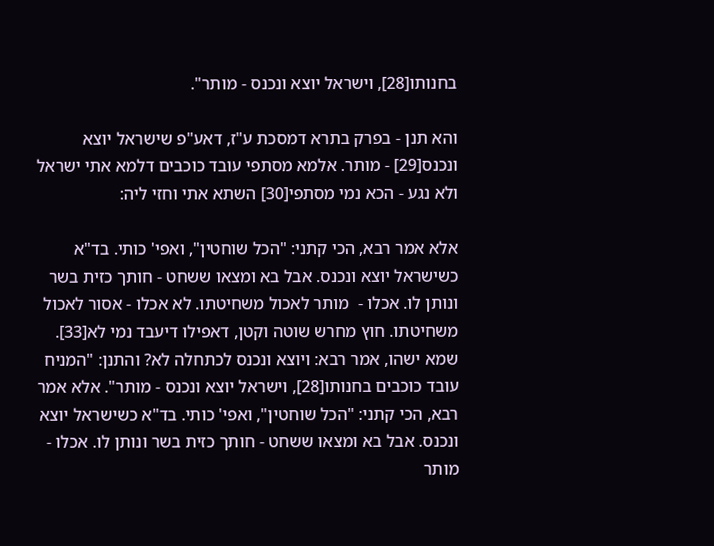בחנותו[28], וישראל יוצא ונכנס - מותר".

והא תנן - בפרק בתרא דמסכת ע"ז, דאע"פ שישראל יוצא ונכנס[29] - מותר. אלמא מסתפי עובד כוכבים דלמא אתי ישראל ולא נגע - הכא נמי מסתפי[30] השתא אתי וחזי ליה:

אלא אמר רבא, הכי קתני: "הכל שוחטין", ואפי' כותי. בד"א כשישראל יוצא ונכנס. אבל בא ומצאו ששחט - חותך כזית בשר ונותן לו. אכלו -  מותר לאכול משחיטתו. לא אכלו - אסור לאכול משחיטתו. חוץ מחרש שוטה וקטן, דאפילו דיעבד נמי לא[33]. שמא ישהו, אמר רבא: ויוצא ונכנס לכתחלה לא? והתנן: "המניח עובד כוכבים בחנותו[28], וישראל יוצא ונכנס - מותר". אלא אמר רבא, הכי קתני: "הכל שוחטין", ואפי' כותי. בד"א כשישראל יוצא ונכנס. אבל בא ומצאו ששחט - חותך כזית בשר ונותן לו. אכלו -  מותר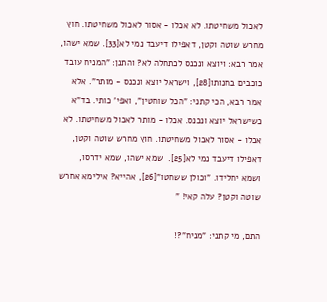לאכול משחיטתו. לא אכלו - אסור לאכול משחיטתו. חוץ מחרש שוטה וקטן, דאפילו דיעבד נמי לא[33]. שמא ישהו, אמר רבא: ויוצא ונכנס לכתחלה לא? והתנן: "המניח עובד כוכבים בחנותו[28], וישראל יוצא ונכנס - מותר". אלא אמר רבא, הכי קתני: "הכל שוחטין", ואפי' כותי. בד"א כשישראל יוצא ונכנס. אכלו - מותר לאכול משחיטתו. לא אכלו - אסור לאכול משחיטתו. חוץ מחרש שוטה וקטן, דאפילו דיעבד נמי לא[25].  שמא ישהו, שמא ידרסו, ושמא יחלידו. "וכולן ששחטו"[26], אהייא? אילימא אחרש שוטה וקטן? עלה קאי! "

התם, מי קתני: "מניח"?!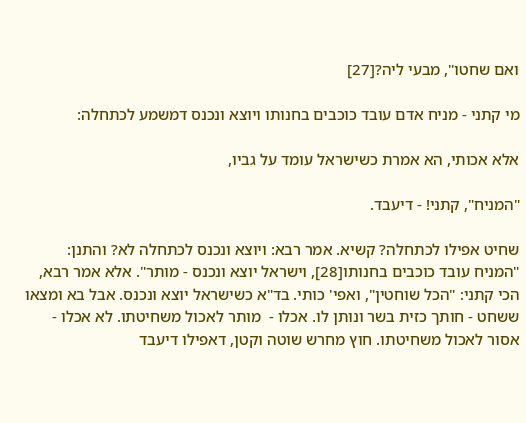ואם שחטו", מבעי ליה?[27]

מי קתני - מניח אדם עובד כוכבים בחנותו ויוצא ונכנס דמשמע לכתחלה:

אלא אכותי, הא אמרת כשישראל עומד על גביו,

"המניח", קתני! - דיעבד.

שחיט אפילו לכתחלה? קשיא. אמר רבא: ויוצא ונכנס לכתחלה לא? והתנן: "המניח עובד כוכבים בחנותו[28], וישראל יוצא ונכנס - מותר". אלא אמר רבא, הכי קתני: "הכל שוחטין", ואפי' כותי. בד"א כשישראל יוצא ונכנס. אבל בא ומצאו ששחט - חותך כזית בשר ונותן לו. אכלו -  מותר לאכול משחיטתו. לא אכלו - אסור לאכול משחיטתו. חוץ מחרש שוטה וקטן, דאפילו דיעבד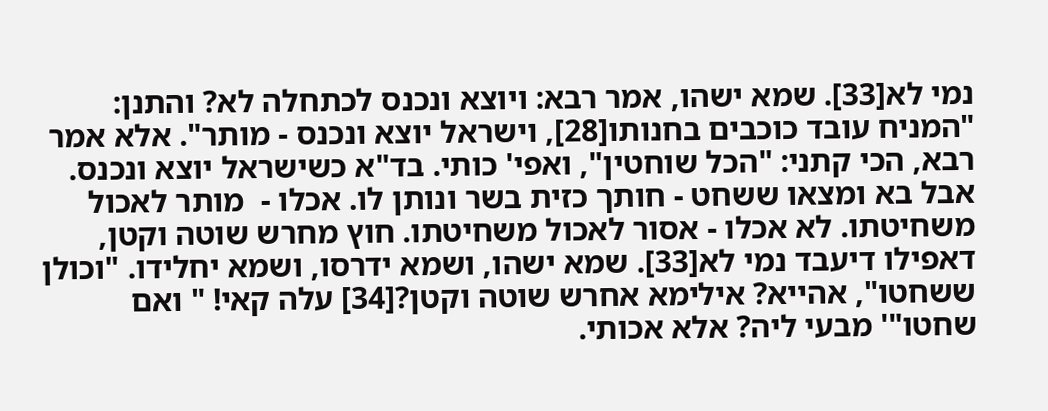נמי לא[33]. שמא ישהו, אמר רבא: ויוצא ונכנס לכתחלה לא? והתנן: "המניח עובד כוכבים בחנותו[28], וישראל יוצא ונכנס - מותר". אלא אמר רבא, הכי קתני: "הכל שוחטין", ואפי' כותי. בד"א כשישראל יוצא ונכנס. אבל בא ומצאו ששחט - חותך כזית בשר ונותן לו. אכלו -  מותר לאכול משחיטתו. לא אכלו - אסור לאכול משחיטתו. חוץ מחרש שוטה וקטן, דאפילו דיעבד נמי לא[33]. שמא ישהו, ושמא ידרסו, ושמא יחלידו. "וכולן ששחטו", אהייא? אילימא אחרש שוטה וקטן?[34] עלה קאי! " ואם שחטו"' מבעי ליה? אלא אכותי.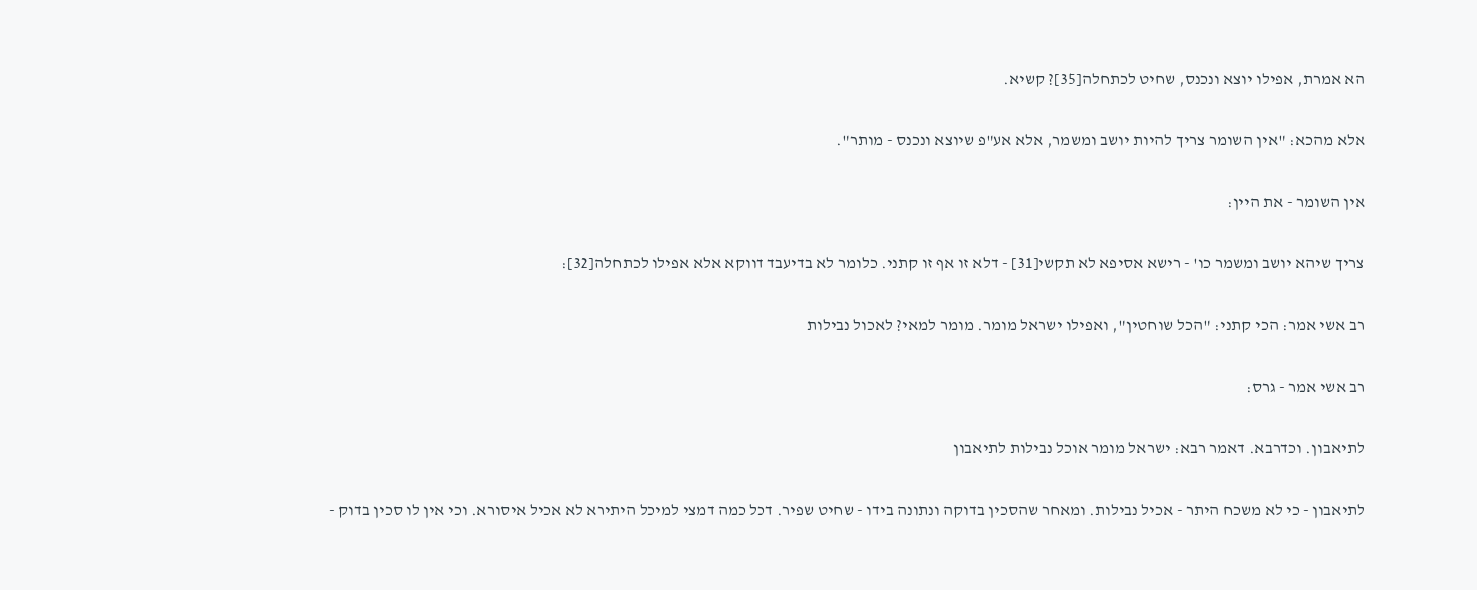הא אמרת, אפילו יוצא ונכנס, שחיט לכתחלה[35]? קשיא.

אלא מהכא: "אין השומר צריך להיות יושב ומשמר, אלא אע"פ שיוצא ונכנס - מותר".

אין השומר - את היין:

צריך שיהא יושב ומשמר כו' - רישא אסיפא לא תקשי[31] - דלא זו אף זו קתני. כלומר לא בדיעבד דווקא אלא אפילו לכתחלה[32]:

רב אשי אמר: הכי קתני: "הכל שוחטין", ואפילו ישראל מומר. מומר למאי? לאכול נבילות

רב אשי אמר - גרס:

לתיאבון. וכדרבא. דאמר רבא: ישראל מומר אוכל נבילות לתיאבון

לתיאבון - כי לא משכח היתר - אכיל נבילות. ומאחר שהסכין בדוקה ונתונה בידו - שחיט שפיר. דכל כמה דמצי למיכל היתירא לא אכיל איסורא. וכי אין לו סכין בדוק -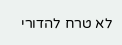לא טרח להדורי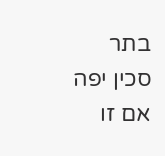בתר סכין יפה אם זו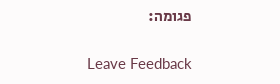פגומה:

Leave Feedback